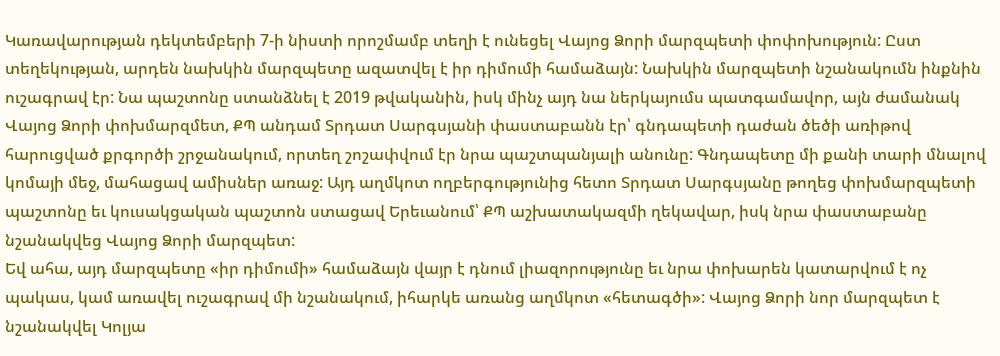Կառավարության դեկտեմբերի 7-ի նիստի որոշմամբ տեղի է ունեցել Վայոց Ձորի մարզպետի փոփոխություն: Ըստ տեղեկության, արդեն նախկին մարզպետը ազատվել է իր դիմումի համաձայն: Նախկին մարզպետի նշանակումն ինքնին ուշագրավ էր: Նա պաշտոնը ստանձնել է 2019 թվականին, իսկ մինչ այդ նա ներկայումս պատգամավոր, այն ժամանակ Վայոց Ձորի փոխմարզմետ, ՔՊ անդամ Տրդատ Սարգսյանի փաստաբանն էր՝ գնդապետի դաժան ծեծի առիթով հարուցված քրգործի շրջանակում, որտեղ շոշափվում էր նրա պաշտպանյալի անունը: Գնդապետը մի քանի տարի մնալով կոմայի մեջ, մահացավ ամիսներ առաջ: Այդ աղմկոտ ողբերգությունից հետո Տրդատ Սարգսյանը թողեց փոխմարզպետի պաշտոնը եւ կուսակցական պաշտոն ստացավ Երեւանում՝ ՔՊ աշխատակազմի ղեկավար, իսկ նրա փաստաբանը նշանակվեց Վայոց Ձորի մարզպետ:
Եվ ահա, այդ մարզպետը «իր դիմումի» համաձայն վայր է դնում լիազորությունը եւ նրա փոխարեն կատարվում է ոչ պակաս, կամ առավել ուշագրավ մի նշանակում, իհարկե առանց աղմկոտ «հետագծի»: Վայոց Ձորի նոր մարզպետ է նշանակվել Կոլյա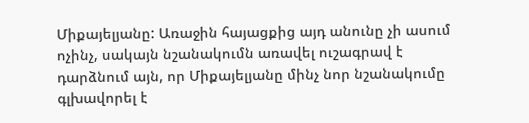Միքայելյանը: Առաջին հայացքից այդ անունը չի ասում ոչինչ, սակայն նշանակումն առավել ուշագրավ է դարձնում այն, որ Միքայելյանը մինչ նոր նշանակումը գլխավորել է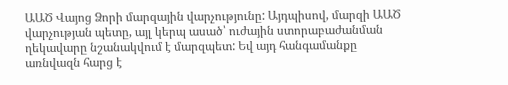ԱԱԾ Վայոց Ձորի մարզային վարչությունը: Այդպիսով, մարզի ԱԱԾ վարչության պետը, այլ կերպ ասած՝ ուժային ստորաբաժանման ղեկավարը նշանակվում է մարզպետ: Եվ այդ հանգամանքը առնվազն հարց է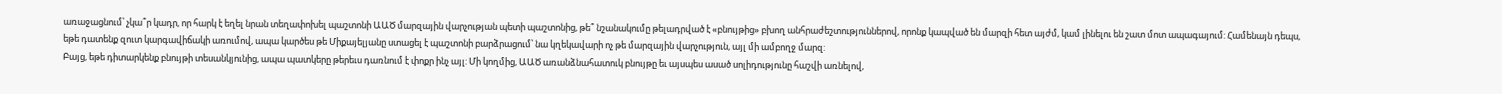առաջացնում՝ չկա՞ր կադր, որ հարկ է եղել նրան տեղափոխել պաշտոնի ԱԱԾ մարզային վարչության պետի պաշտոնից, թե՞ նշանակումը թելադրված է «բնույթից» բխող անհրաժեշտություններով, որոնք կապված են մարզի հետ այժմ, կամ լինելու են շատ մոտ ապագայում: Համենայն դեպս, եթե դատենք զուտ կարգավիճակի առումով, ապա կարծես թե Միքայելյանը ստացել է պաշտոնի բարձրացում՝ նա կղեկավարի ոչ թե մարզային վարչություն, այլ մի ամբողջ մարզ:
Բայց, եթե դիտարկենք բնույթի տեսանկյունից, ապա պատկերը թերեւս դառնում է փոքր ինչ այլ: Մի կողմից, ԱԱԾ առանձնահատուկ բնույթը եւ այսպես ասած սոլիդությունը հաշվի առնելով,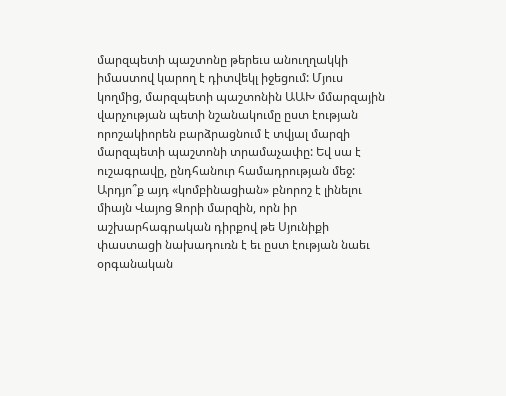մարզպետի պաշտոնը թերեւս անուղղակկի իմաստով կարող է դիտվեկլ իջեցում: Մյուս կողմից, մարզպետի պաշտոնին ԱԱԽ մմարզային վարչության պետի նշանակումը ըստ էության որոշակիորեն բարձրացնում է տվյալ մարզի մարզպետի պաշտոնի տրամաչափը: Եվ սա է ուշագրավը, ընդհանուր համադրության մեջ: Արդյո՞ք այդ «կոմբինացիան» բնորոշ է լինելու միայն Վայոց Ձորի մարզին, որն իր աշխարհագրական դիրքով թե Սյունիքի փաստացի նախադուռն է եւ ըստ էության նաեւ օրգանական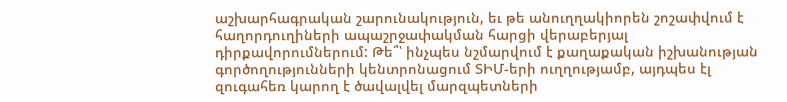աշխարհագրական շարունակություն, եւ թե անուղղակիորեն շոշափվում է հաղորդուղիների ապաշրջափակման հարցի վերաբերյալ դիրքավորումներում: Թե՞՝ ինչպես նշմարվում է քաղաքական իշխանության գործողությունների կենտրոնացում ՏԻՄ-երի ուղղությամբ, այդպես էլ զուգահեռ կարող է ծավալվել մարզպետների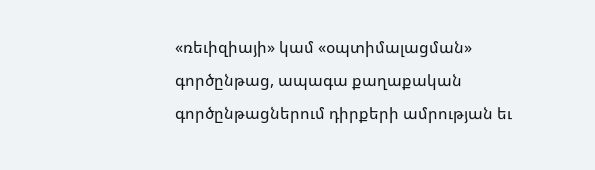«ռեւիզիայի» կամ «օպտիմալացման» գործընթաց, ապագա քաղաքական գործընթացներում դիրքերի ամրության եւ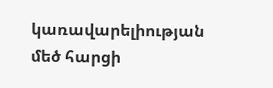կառավարելիության մեծ հարցի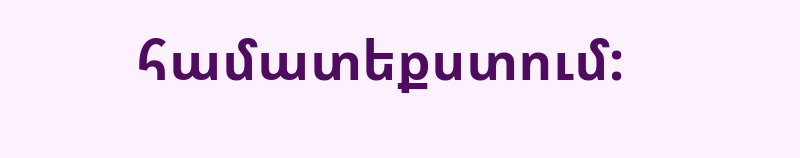համատեքստում: